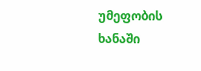უმეფობის ხანაში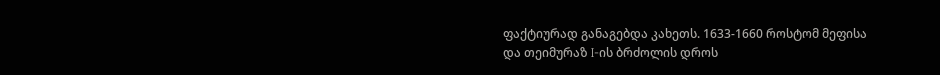ფაქტიურად განაგებდა კახეთს. 1633-1660 როსტომ მეფისა და თეიმურაზ I-ის ბრძოლის დროს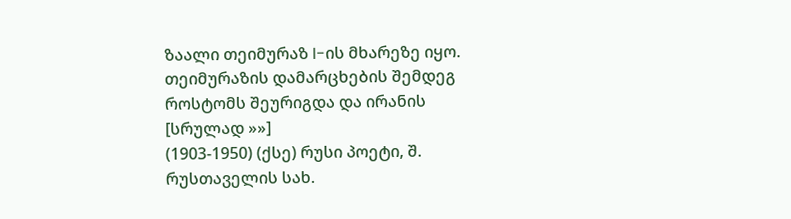ზაალი თეიმურაზ I-ის მხარეზე იყო. თეიმურაზის დამარცხების შემდეგ როსტომს შეურიგდა და ირანის [სრულად »»]
(1903-1950) (ქსე) რუსი პოეტი, შ. რუსთაველის სახ.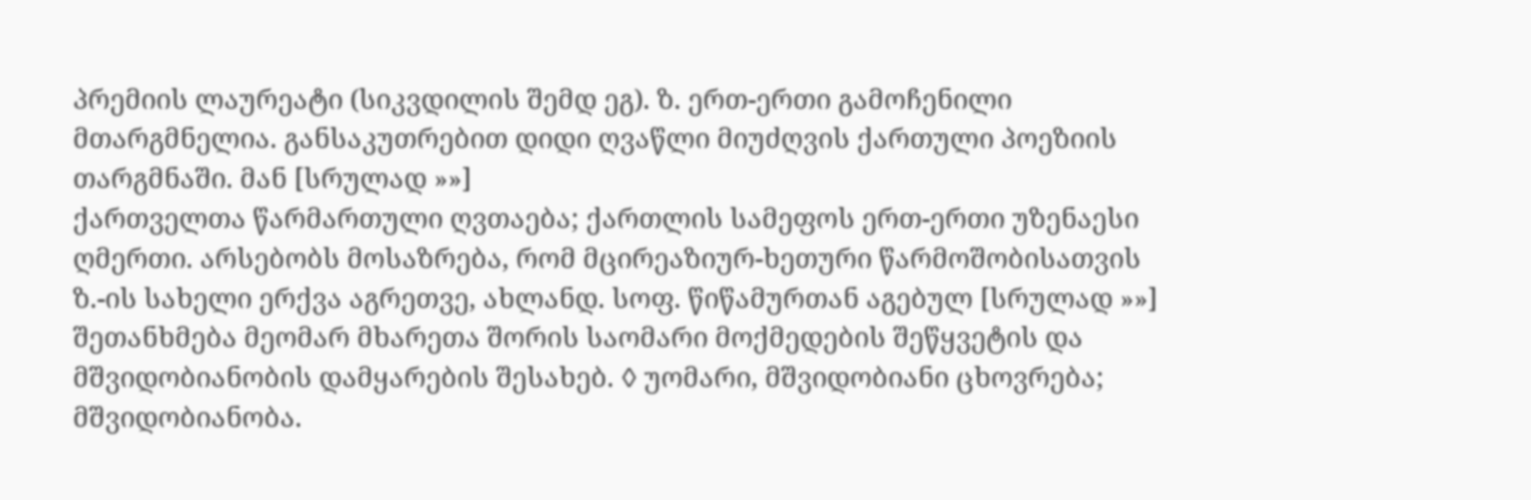პრემიის ლაურეატი (სიკვდილის შემდ ეგ). ზ. ერთ-ერთი გამოჩენილი მთარგმნელია. განსაკუთრებით დიდი ღვაწლი მიუძღვის ქართული პოეზიის თარგმნაში. მან [სრულად »»]
ქართველთა წარმართული ღვთაება; ქართლის სამეფოს ერთ-ერთი უზენაესი ღმერთი. არსებობს მოსაზრება, რომ მცირეაზიურ-ხეთური წარმოშობისათვის ზ.-ის სახელი ერქვა აგრეთვე, ახლანდ. სოფ. წიწამურთან აგებულ [სრულად »»]
შეთანხმება მეომარ მხარეთა შორის საომარი მოქმედების შეწყვეტის და მშვიდობიანობის დამყარების შესახებ. ◊ უომარი, მშვიდობიანი ცხოვრება; მშვიდობიანობა.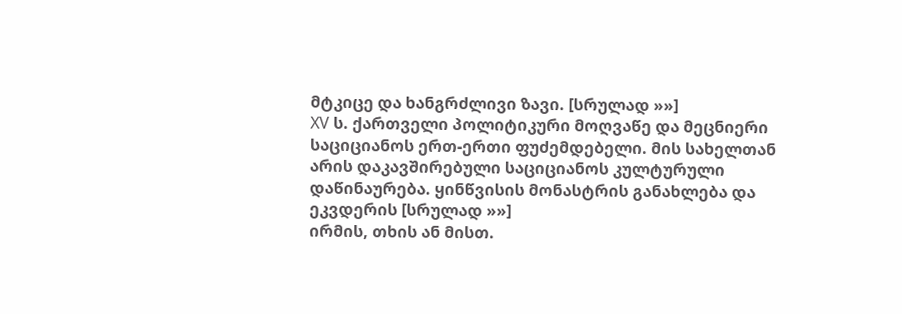მტკიცე და ხანგრძლივი ზავი. [სრულად »»]
XV ს. ქართველი პოლიტიკური მოღვაწე და მეცნიერი საციციანოს ერთ-ერთი ფუძემდებელი. მის სახელთან არის დაკავშირებული საციციანოს კულტურული დაწინაურება. ყინწვისის მონასტრის განახლება და ეკვდერის [სრულად »»]
ირმის, თხის ან მისთ.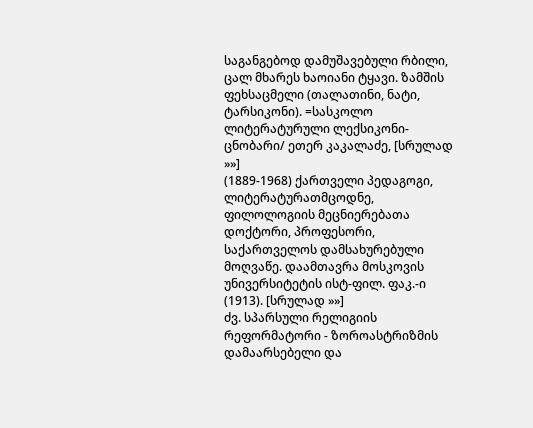საგანგებოდ დამუშავებული რბილი, ცალ მხარეს ხაოიანი ტყავი. ზამშის ფეხსაცმელი (თალათინი, ნატი, ტარსიკონი). =სასკოლო ლიტერატურული ლექსიკონი-ცნობარი/ ეთერ კაკალაძე, [სრულად »»]
(1889-1968) ქართველი პედაგოგი, ლიტერატურათმცოდნე, ფილოლოგიის მეცნიერებათა დოქტორი, პროფესორი, საქართველოს დამსახურებული მოღვაწე. დაამთავრა მოსკოვის უნივერსიტეტის ისტ-ფილ. ფაკ.-ი (1913). [სრულად »»]
ძვ. სპარსული რელიგიის რეფორმატორი - ზოროასტრიზმის დამაარსებელი და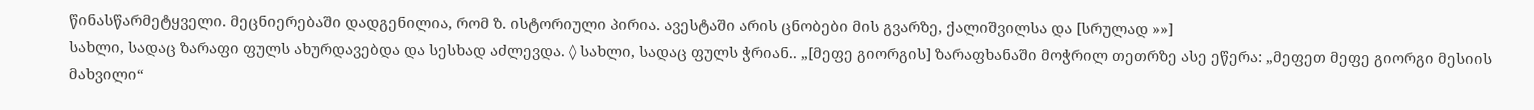წინასწარმეტყველი. მეცნიერებაში დადგენილია, რომ ზ. ისტორიული პირია. ავესტაში არის ცნობები მის გვარზე, ქალიშვილსა და [სრულად »»]
სახლი, სადაც ზარაფი ფულს ახურდავებდა და სესხად აძლევდა. ◊ სახლი, სადაც ფულს ჭრიან.. „[მეფე გიორგის] ზარაფხანაში მოჭრილ თეთრზე ასე ეწერა: „მეფეთ მეფე გიორგი მესიის მახვილი“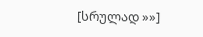[სრულად »»]